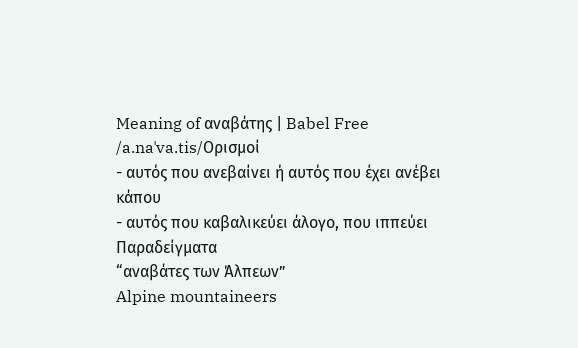Meaning of αναβάτης | Babel Free
/a.naˈva.tis/Ορισμοί
- αυτός που ανεβαίνει ή αυτός που έχει ανέβει κάπου
- αυτός που καβαλικεύει άλογο, που ιππεύει
Παραδείγματα
“αναβάτες των Άλπεων”
Alpine mountaineers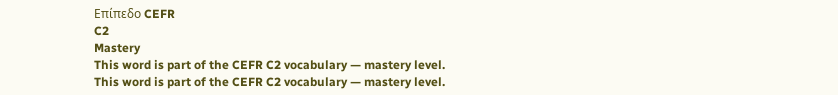Επίπεδο CEFR
C2
Mastery
This word is part of the CEFR C2 vocabulary — mastery level.
This word is part of the CEFR C2 vocabulary — mastery level.